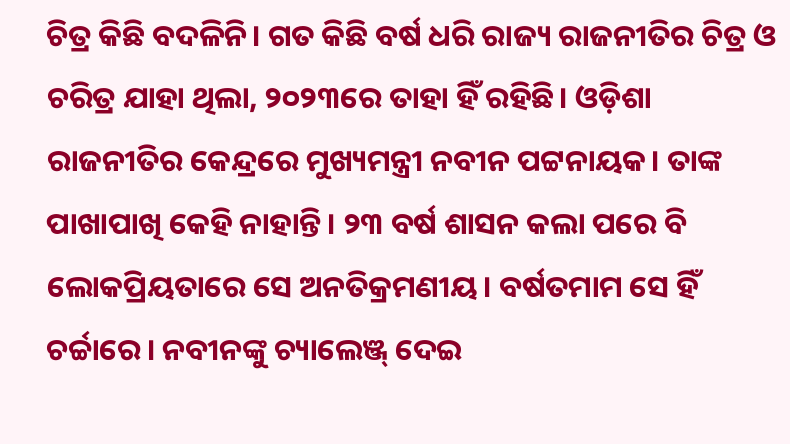ଚିତ୍ର କିଛି ବଦଳିନି। ଗତ କିଛି ବର୍ଷ ଧରି ରାଜ୍ୟ ରାଜନୀତିର ଚିତ୍ର ଓ ଚରିତ୍ର ଯାହା ଥିଲା, ୨୦୨୩ରେ ତାହା ହିଁ ରହିଛି। ଓଡ଼ିଶା ରାଜନୀତିର କେନ୍ଦ୍ରରେ ମୁଖ୍ୟମନ୍ତ୍ରୀ ନବୀନ ପଟ୍ଟନାୟକ। ତାଙ୍କ ପାଖାପାଖି କେହି ନାହାନ୍ତି। ୨୩ ବର୍ଷ ଶାସନ କଲା ପରେ ବି ଲୋକପ୍ରିୟତାରେ ସେ ଅନତିକ୍ରମଣୀୟ। ବର୍ଷତମାମ ସେ ହିଁ ଚର୍ଚ୍ଚାରେ। ନବୀନଙ୍କୁ ଚ୍ୟାଲେଞ୍ଜ୍ ଦେଇ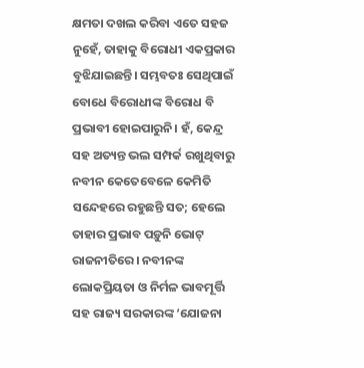କ୍ଷମତା ଦଖଲ କରିବା ଏତେ ସହଜ ନୁହେଁ, ତାହାକୁ ବିରୋଧୀ ଏକପ୍ରକାର ବୁଝିଯାଇଛନ୍ତି। ସମ୍ଭବତଃ ସେଥିପାଇଁ ବୋଧେ ବିରୋଧୀଙ୍କ ବିରୋଧ ବି ପ୍ରଭାବୀ ହୋଇପାରୁନି। ହଁ, କେନ୍ଦ୍ର ସହ ଅତ୍ୟନ୍ତ ଭଲ ସମ୍ପର୍କ ରଖୁଥିବାରୁ ନବୀନ କେତେବେଳେ କେମିତି ସନ୍ଦେହରେ ରହୁଛନ୍ତି ସତ; ହେଲେ ତାହାର ପ୍ରଭାବ ପଡ଼ୁନି ଭୋଟ୍ ରାଜନୀତିରେ। ନବୀନଙ୍କ ଲୋକପ୍ରିୟତା ଓ ନିର୍ମଳ ଭାବମୂର୍ତ୍ତି ସହ ରାଜ୍ୟ ସରକାରଙ୍କ ‘ଯୋଜନା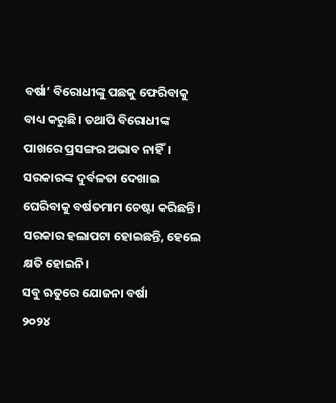ବର୍ଷା’ ବିରୋଧୀଙ୍କୁ ପଛକୁ ଫେରିବାକୁ ବାଧ୍ୟ କରୁଛି। ତଥାପି ବିରୋଧୀଙ୍କ ପାଖରେ ପ୍ରସଙ୍ଗର ଅଭାବ ନାହିଁ। ସରକାରଙ୍କ ଦୁର୍ବଳତା ଦେଖାଇ ଘେରିବାକୁ ବର୍ଷତମାମ ଚେଷ୍ଟା କରିଛନ୍ତି। ସରକାର ହଲାପଟା ହୋଇଛନ୍ତି, ହେଲେ କ୍ଷତି ହୋଇନି।
ସବୁ ଋତୁରେ ଯୋଜନା ବର୍ଷା
୨୦୨୪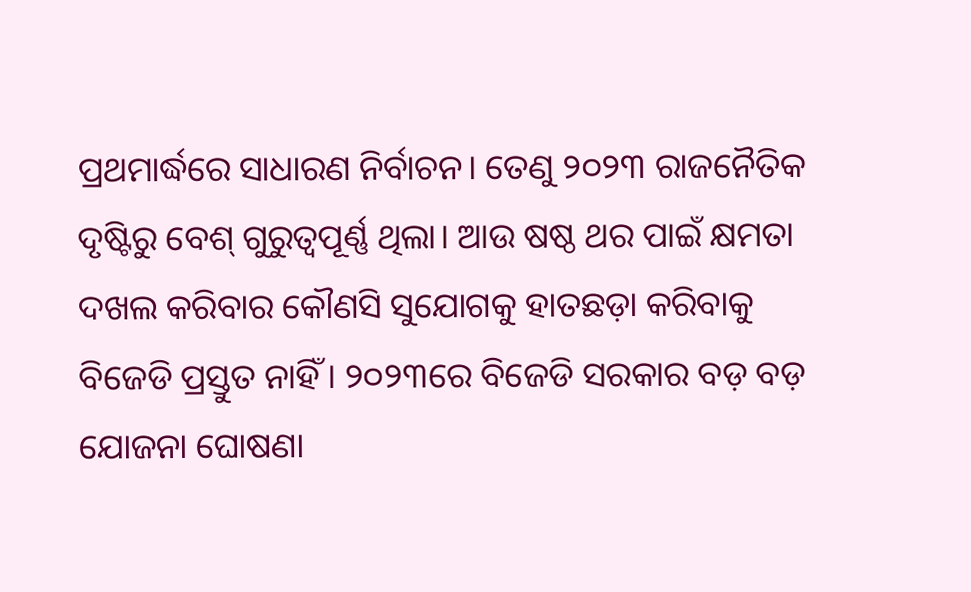ପ୍ରଥମାର୍ଦ୍ଧରେ ସାଧାରଣ ନିର୍ବାଚନ। ତେଣୁ ୨୦୨୩ ରାଜନୈତିକ ଦୃଷ୍ଟିରୁ ବେଶ୍ ଗୁରୁତ୍ବପୂର୍ଣ୍ଣ ଥିଲା। ଆଉ ଷଷ୍ଠ ଥର ପାଇଁ କ୍ଷମତା ଦଖଲ କରିବାର କୌଣସି ସୁଯୋଗକୁ ହାତଛଡ଼ା କରିବାକୁ ବିଜେଡି ପ୍ରସ୍ତୁତ ନାହିଁ। ୨୦୨୩ରେ ବିଜେଡି ସରକାର ବଡ଼ ବଡ଼ ଯୋଜନା ଘୋଷଣା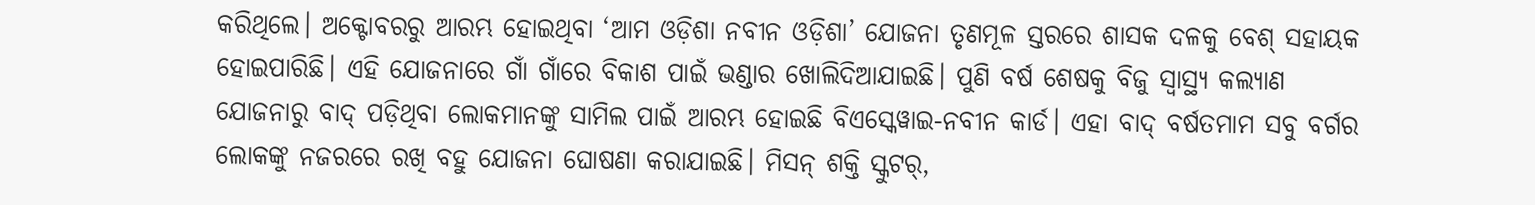କରିଥିଲେ। ଅକ୍ଟୋବରରୁ ଆରମ୍ଭ ହୋଇଥିବା ‘ଆମ ଓଡ଼ିଶା ନବୀନ ଓଡ଼ିଶା’ ଯୋଜନା ତୃଣମୂଳ ସ୍ତରରେ ଶାସକ ଦଳକୁ ବେଶ୍ ସହାୟକ ହୋଇପାରିଛି। ଏହି ଯୋଜନାରେ ଗାଁ ଗାଁରେ ବିକାଶ ପାଇଁ ଭଣ୍ଡାର ଖୋଲିଦିଆଯାଇଛି। ପୁଣି ବର୍ଷ ଶେଷକୁ ବିଜୁ ସ୍ବାସ୍ଥ୍ୟ କଲ୍ୟାଣ ଯୋଜନାରୁ ବାଦ୍ ପଡ଼ିଥିବା ଲୋକମାନଙ୍କୁ ସାମିଲ ପାଇଁ ଆରମ୍ଭ ହୋଇଛି ବିଏସ୍କେୱାଇ-ନବୀନ କାର୍ଡ। ଏହା ବାଦ୍ ବର୍ଷତମାମ ସବୁ ବର୍ଗର ଲୋକଙ୍କୁ ନଜରରେ ରଖି ବହୁ ଯୋଜନା ଘୋଷଣା କରାଯାଇଛି। ମିସନ୍ ଶକ୍ତି ସ୍କୁଟର୍,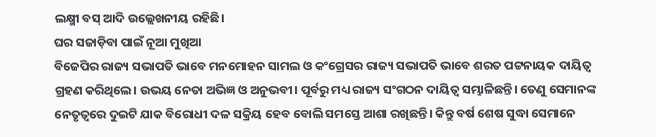ଲକ୍ଷ୍ମୀ ବସ୍ ଆଦି ଉଲ୍ଲେଖନୀୟ ରହିଛି।
ଘର ସଜାଡ଼ିବା ପାଇଁ ନୂଆ ମୁଖିଆ
ବିଜେପିର ରାଜ୍ୟ ସଭାପତି ଭାବେ ମନମୋହନ ସାମଲ ଓ କଂଗ୍ରେସର ରାଜ୍ୟ ସଭାପତି ଭାବେ ଶରତ ପଟ୍ଟନାୟକ ଦାୟିତ୍ବ ଗ୍ରହଣ କରିଥିଲେ। ଉଭୟ ନେତା ଅଭିଜ୍ଞ ଓ ଅନୁଭବୀ। ପୂର୍ବରୁ ମଧ୍ୟ ରାଜ୍ୟ ସଂଗଠନ ଦାୟିତ୍ବ ସମ୍ଭାଳିଛନ୍ତି। ତେଣୁ ସେମାନଙ୍କ ନେତୃତ୍ବରେ ଦୁଇଟି ଯାକ ବିରୋଧୀ ଦଳ ସକ୍ରିୟ ହେବ ବୋଲି ସମସ୍ତେ ଆଶା ରଖିଛନ୍ତି। କିନ୍ତୁ ବର୍ଷ ଶେଷ ସୁଦ୍ଧା ସେମାନେ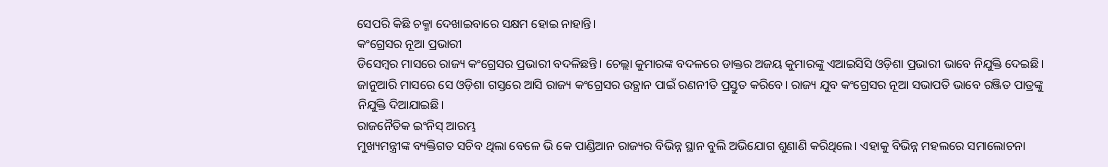ସେପରି କିଛି ଚକ୍ମା ଦେଖାଇବାରେ ସକ୍ଷମ ହୋଇ ନାହାନ୍ତି।
କଂଗ୍ରେସର ନୂଆ ପ୍ରଭାରୀ
ଡିସେମ୍ବର ମାସରେ ରାଜ୍ୟ କଂଗ୍ରେସର ପ୍ରଭାରୀ ବଦଳିଛନ୍ତି। ଚେଲ୍ଲା କୁମାରଙ୍କ ବଦଳରେ ଡାକ୍ତର ଅଜୟ କୁମାରଙ୍କୁ ଏଆଇସିସି ଓଡ଼ିଶା ପ୍ରଭାରୀ ଭାବେ ନିଯୁକ୍ତି ଦେଇଛି। ଜାନୁଆରି ମାସରେ ସେ ଓଡ଼ିଶା ଗସ୍ତରେ ଆସି ରାଜ୍ୟ କଂଗ୍ରେସର ଉତ୍ଥାନ ପାଇଁ ରଣନୀତି ପ୍ରସ୍ତୁତ କରିବେ। ରାଜ୍ୟ ଯୁବ କଂଗ୍ରେସର ନୂଆ ସଭାପତି ଭାବେ ରଞ୍ଜିତ ପାତ୍ରଙ୍କୁ ନିଯୁକ୍ତି ଦିଆଯାଇଛି।
ରାଜନୈତିକ ଇଂନିସ୍ ଆରମ୍ଭ
ମୁଖ୍ୟମନ୍ତ୍ରୀଙ୍କ ବ୍ୟକ୍ତିଗତ ସଚିବ ଥିଲା ବେଳେ ଭି କେ ପାଣ୍ଡିଆନ ରାଜ୍ୟର ବିଭିନ୍ନ ସ୍ଥାନ ବୁଲି ଅଭିଯୋଗ ଶୁଣାଣି କରିଥିଲେ। ଏହାକୁ ବିଭିନ୍ନ ମହଲରେ ସମାଲୋଚନା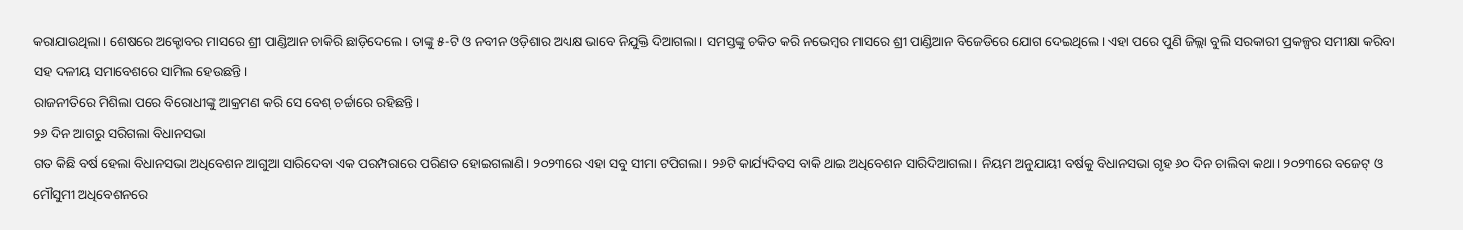କରାଯାଉଥିଲା। ଶେଷରେ ଅକ୍ଟୋବର ମାସରେ ଶ୍ରୀ ପାଣ୍ଡିଆନ ଚାକିରି ଛାଡ଼ିଦେଲେ। ତାଙ୍କୁ ୫-ଟି ଓ ନବୀନ ଓଡ଼ିଶାର ଅଧ୍ୟକ୍ଷ ଭାବେ ନିଯୁକ୍ତି ଦିଆଗଲା। ସମସ୍ତଙ୍କୁ ଚକିତ କରି ନଭେମ୍ବର ମାସରେ ଶ୍ରୀ ପାଣ୍ଡିଆନ ବିଜେଡିରେ ଯୋଗ ଦେଇଥିଲେ। ଏହା ପରେ ପୁଣି ଜିଲ୍ଲା ବୁଲି ସରକାରୀ ପ୍ରକଳ୍ପର ସମୀକ୍ଷା କରିବା ସହ ଦଳୀୟ ସମାବେଶରେ ସାମିଲ ହେଉଛନ୍ତି।
ରାଜନୀତିରେ ମିଶିଲା ପରେ ବିରୋଧୀଙ୍କୁ ଆକ୍ରମଣ କରି ସେ ବେଶ୍ ଚର୍ଚ୍ଚାରେ ରହିଛନ୍ତି।
୨୬ ଦିନ ଆଗରୁ ସରିଗଲା ବିଧାନସଭା
ଗତ କିଛି ବର୍ଷ ହେଲା ବିଧାନସଭା ଅଧିବେଶନ ଆଗୁଆ ସାରିଦେବା ଏକ ପରମ୍ପରାରେ ପରିଣତ ହୋଇଗଲାଣି। ୨୦୨୩ରେ ଏହା ସବୁ ସୀମା ଟପିଗଲା। ୨୬ଟି କାର୍ଯ୍ୟଦିବସ ବାକି ଥାଇ ଅଧିବେଶନ ସାରିଦିଆଗଲା। ନିୟମ ଅନୁଯାୟୀ ବର୍ଷକୁ ବିଧାନସଭା ଗୃହ ୬୦ ଦିନ ଚାଲିବା କଥା। ୨୦୨୩ରେ ବଜେଟ୍ ଓ ମୌସୁମୀ ଅଧିବେଶନରେ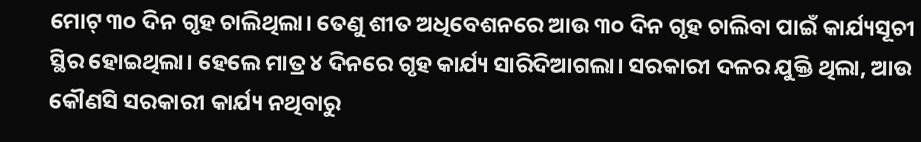ମୋଟ୍ ୩୦ ଦିନ ଗୃହ ଚାଲିଥିଲା। ତେଣୁ ଶୀତ ଅଧିବେଶନରେ ଆଉ ୩୦ ଦିନ ଗୃହ ଚାଲିବା ପାଇଁ କାର୍ଯ୍ୟସୂଚୀ ସ୍ଥିର ହୋଇଥିଲା। ହେଲେ ମାତ୍ର ୪ ଦିନରେ ଗୃହ କାର୍ଯ୍ୟ ସାରିଦିଆଗଲା। ସରକାରୀ ଦଳର ଯୁକ୍ତି ଥିଲା, ଆଉ କୌଣସି ସରକାରୀ କାର୍ଯ୍ୟ ନଥିବାରୁ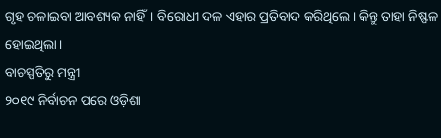ଗୃହ ଚଳାଇବା ଆବଶ୍ୟକ ନାହିଁ। ବିରୋଧୀ ଦଳ ଏହାର ପ୍ରତିବାଦ କରିଥିଲେ। କିନ୍ତୁ ତାହା ନିଷ୍ଫଳ ହୋଇଥିଲା।
ବାଚସ୍ପତିରୁ ମନ୍ତ୍ରୀ
୨୦୧୯ ନିର୍ବାଚନ ପରେ ଓଡ଼ିଶା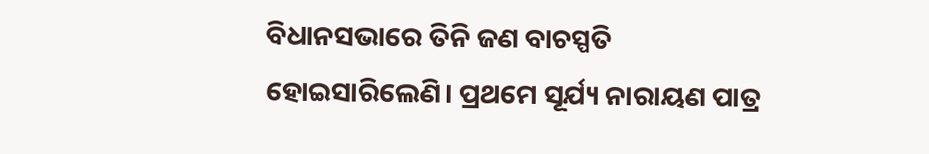ବିଧାନସଭାରେ ତିନି ଜଣ ବାଚସ୍ପତି ହୋଇସାରିଲେଣି। ପ୍ରଥମେ ସୂର୍ଯ୍ୟ ନାରାୟଣ ପାତ୍ର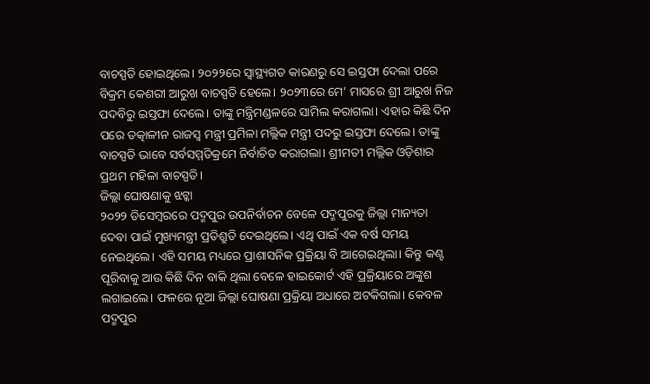ବାଚସ୍ପତି ହୋଇଥିଲେ। ୨୦୨୨ରେ ସ୍ବାସ୍ଥ୍ୟଗତ କାରଣରୁ ସେ ଇସ୍ତଫା ଦେଲା ପରେ ବିକ୍ରମ କେଶରୀ ଆରୁଖ ବାଚସ୍ପତି ହେଲେ। ୨୦୨୩ରେ ମେ’ ମାସରେ ଶ୍ରୀ ଆରୁଖ ନିଜ ପଦବିରୁ ଇସ୍ତଫା ଦେଲେ। ତାଙ୍କୁ ମନ୍ତ୍ରିମଣ୍ଡଳରେ ସାମିଲ କରାଗଲା। ଏହାର କିଛି ଦିନ ପରେ ତତ୍କାଳୀନ ରାଜସ୍ବ ମନ୍ତ୍ରୀ ପ୍ରମିଳା ମଲ୍ଲିକ ମନ୍ତ୍ରୀ ପଦରୁ ଇସ୍ତଫା ଦେଲେ। ତାଙ୍କୁ ବାଚସ୍ପତି ଭାବେ ସର୍ବସମ୍ମତିକ୍ରମେ ନିର୍ବାଚିତ କରାଗଲା। ଶ୍ରୀମତୀ ମଲ୍ଲିକ ଓଡ଼ିଶାର ପ୍ରଥମ ମହିଳା ବାଚସ୍ପତି।
ଜିଲ୍ଲା ଘୋଷଣାକୁ ଝଟ୍କା
୨୦୨୨ ଡିସେମ୍ବରରେ ପଦ୍ମପୁର ଉପନିର୍ବାଚନ ବେଳେ ପଦ୍ମପୁରକୁ ଜିଲ୍ଲା ମାନ୍ୟତା ଦେବା ପାଇଁ ମୁଖ୍ୟମନ୍ତ୍ରୀ ପ୍ରତିଶ୍ରୁତି ଦେଇଥିଲେ। ଏଥି ପାଇଁ ଏକ ବର୍ଷ ସମୟ ନେଇଥିଲେ। ଏହି ସମୟ ମଧ୍ୟରେ ପ୍ରାଶାସନିକ ପ୍ରକ୍ରିୟା ବି ଆଗେଇଥିଲା। କିନ୍ତୁ କଣ୍ଟ ପୂରିବାକୁ ଆଉ କିଛି ଦିନ ବାକି ଥିଲା ବେଳେ ହାଇକୋର୍ଟ ଏହି ପ୍ରକ୍ରିୟାରେ ଅଙ୍କୁଶ ଲଗାଇଲେ। ଫଳରେ ନୂଆ ଜିଲ୍ଲା ଘୋଷଣା ପ୍ରକ୍ରିୟା ଅଧାରେ ଅଟକିଗଲା। କେବଳ ପଦ୍ମପୁର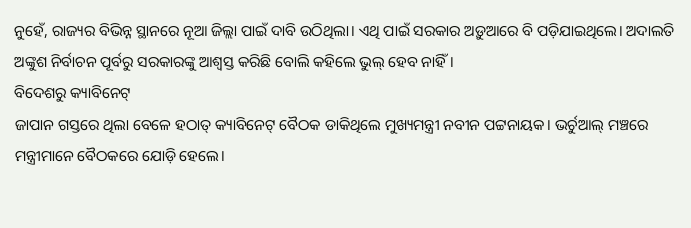ନୁହେଁ, ରାଜ୍ୟର ବିଭିନ୍ନ ସ୍ଥାନରେ ନୂଆ ଜିଲ୍ଲା ପାଇଁ ଦାବି ଉଠିଥିଲା। ଏଥି ପାଇଁ ସରକାର ଅଡ଼ୁଆରେ ବି ପଡ଼ିଯାଇଥିଲେ। ଅଦାଲତି ଅଙ୍କୁଶ ନିର୍ବାଚନ ପୂର୍ବରୁ ସରକାରଙ୍କୁ ଆଶ୍ବସ୍ତ କରିଛି ବୋଲି କହିଲେ ଭୁଲ୍ ହେବ ନାହିଁ।
ବିଦେଶରୁ କ୍ୟାବିନେଟ୍
ଜାପାନ ଗସ୍ତରେ ଥିଲା ବେଳେ ହଠାତ୍ କ୍ୟାବିନେଟ୍ ବୈଠକ ଡାକିଥିଲେ ମୁଖ୍ୟମନ୍ତ୍ରୀ ନବୀନ ପଟ୍ଟନାୟକ। ଭର୍ଚୁଆଲ୍ ମଞ୍ଚରେ ମନ୍ତ୍ରୀମାନେ ବୈଠକରେ ଯୋଡ଼ି ହେଲେ।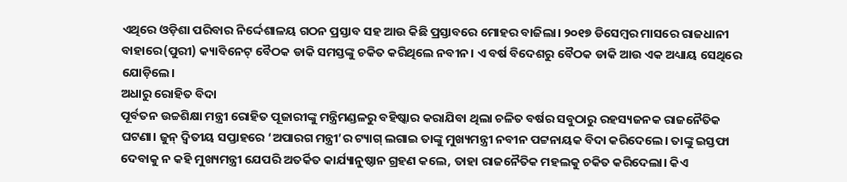ଏଥିରେ ଓଡ଼ିଶା ପରିବାର ନିର୍ଦ୍ଦେଶାଳୟ ଗଠନ ପ୍ରସ୍ତାବ ସହ ଆଉ କିଛି ପ୍ରସ୍ତାବରେ ମୋହର ବାଜିଲା। ୨୦୧୭ ଡିସେମ୍ବର ମାସରେ ରାଜଧାନୀ ବାହାରେ(ପୁରୀ) କ୍ୟାବିନେଟ୍ ବୈଠକ ଡାକି ସମସ୍ତଙ୍କୁ ଚକିତ କରିଥିଲେ ନବୀନ। ଏ ବର୍ଷ ବିଦେଶରୁ ବୈଠକ ଡାକି ଆଉ ଏକ ଅଧ୍ୟାୟ ସେଥିରେ ଯୋଡ଼ିଲେ।
ଅଧାରୁ ରୋହିତ ବିଦା
ପୂର୍ବତନ ଉଚ୍ଚଶିକ୍ଷା ମନ୍ତ୍ରୀ ରୋହିତ ପୂଜାରୀଙ୍କୁ ମନ୍ତ୍ରିମଣ୍ଡଳରୁ ବହିଷ୍କାର କରାଯିବା ଥିଲା ଚଳିତ ବର୍ଷର ସବୁଠାରୁ ରହସ୍ୟଜନକ ରାଜନୈତିକ ଘଟଣା। ଜୁନ୍ ଦ୍ବିତୀୟ ସପ୍ତାହରେ ‘ଅପାରଗ ମନ୍ତ୍ରୀ’ର ଟ୍ୟାଗ୍ ଲଗାଇ ତାଙ୍କୁ ମୁଖ୍ୟମନ୍ତ୍ରୀ ନବୀନ ପଟ୍ଟନାୟକ ବିଦା କରିଦେଲେ। ତାଙ୍କୁ ଇସ୍ତଫା ଦେବାକୁ ନ କହି ମୁଖ୍ୟମନ୍ତ୍ରୀ ଯେପରି ଅତର୍କିତ କାର୍ଯ୍ୟାନୁଷ୍ଠାନ ଗ୍ରହଣ କଲେ, ତାହା ରାଜନୈତିକ ମହଲକୁ ଚକିତ କରିଦେଲା। କିଏ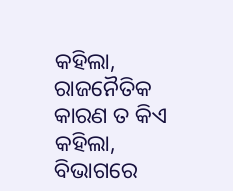କହିଲା, ରାଜନୈତିକ କାରଣ ତ କିଏ କହିଲା, ବିଭାଗରେ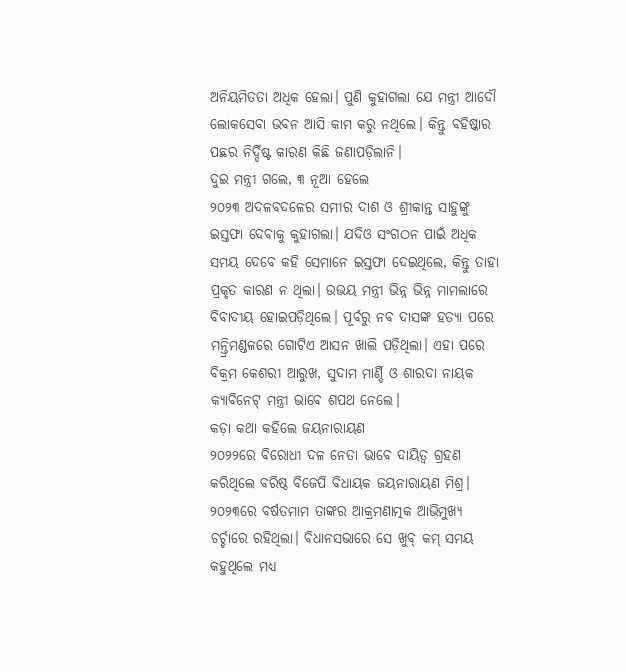ଅନିୟମିତତା ଅଧିକ ହେଲା। ପୁଣି କୁହାଗଲା ଯେ ମନ୍ତ୍ରୀ ଆଦୌ ଲୋକସେବା ଭବନ ଆସି କାମ କରୁ ନଥିଲେ। କିନ୍ତୁ ବହିଷ୍କାର ପଛର ନିର୍ଦ୍ଦିଷ୍ଟ କାରଣ କିଛି ଜଣାପଡ଼ିଲାନି।
ଦୁଇ ମନ୍ତ୍ରୀ ଗଲେ, ୩ ନୂଆ ହେଲେ
୨୦୨୩ ଅଦଳବଦଳେର ସମୀର ଦାଶ ଓ ଶ୍ରୀକାନ୍ତ ସାହୁଙ୍କୁ ଇସ୍ତଫା ଦେବାକୁ କୁହାଗଲା। ଯଦିଓ ସଂଗଠନ ପାଇଁ ଅଧିକ ସମୟ ଦେବେ କହି ସେମାନେ ଇସ୍ତଫା ଦେଇଥିଲେ, କିନ୍ତୁ ତାହା ପ୍ରକୃତ କାରଣ ନ ଥିଲା। ଉଭୟ ମନ୍ତ୍ରୀ ଭିନ୍ନ ଭିନ୍ନ ମାମଲାରେ ବିବାଦୀୟ ହୋଇପଡ଼ିଥିଲେ। ପୂର୍ବରୁ ନବ ଦାସଙ୍କ ହତ୍ୟା ପରେ ମନ୍ତ୍ରିମଣ୍ଡଳରେ ଗୋଟିଏ ଆସନ ଖାଲି ପଡ଼ିଥିଲା। ଏହା ପରେ ବିକ୍ରମ କେଶରୀ ଆରୁଖ, ସୁଦାମ ମାର୍ଣ୍ଡି ଓ ଶାରଦା ନାୟକ କ୍ୟାବିନେଟ୍ ମନ୍ତ୍ରୀ ଭାବେ ଶପଥ ନେଲେ।
କଡ଼ା କଥା କହିଲେ ଜୟନାରାୟଣ
୨୦୨୨ରେ ବିରୋଧୀ ଦଳ ନେତା ଭାବେ ଦାୟିତ୍ବ ଗ୍ରହଣ କରିଥିଲେ ବରିଷ୍ଠ ବିଜେପି ବିଧାୟକ ଜୟନାରାୟଣ ମିଶ୍ର। ୨୦୨୩ରେ ବର୍ଷତମାମ ତାଙ୍କର ଆକ୍ରମଣାତ୍ମକ ଆଭିମୁଖ୍ୟ ଚର୍ଚ୍ଚାରେ ରହିଥିଲା। ବିଧାନସଭାରେ ସେ ଖୁବ୍ କମ୍ ସମୟ କହୁଥିଲେ ମଧ୍ୟ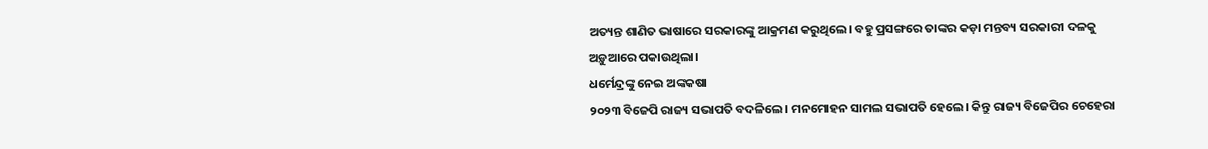ଅତ୍ୟନ୍ତ ଶାଣିତ ଭାଷାରେ ସରକାରଙ୍କୁ ଆକ୍ରମଣ କରୁଥିଲେ। ବହୁ ପ୍ରସଙ୍ଗରେ ତାଙ୍କର କଡ଼ା ମନ୍ତବ୍ୟ ସରକାରୀ ଦଳକୁ ଅଡ଼ୁଆରେ ପକାଉଥିଲା।
ଧର୍ମେନ୍ଦ୍ରଙ୍କୁ ନେଇ ଅଙ୍କକଷା
୨୦୨୩ ବିଜେପି ରାଜ୍ୟ ସଭାପତି ବଦଳିଲେ। ମନମୋହନ ସାମଲ ସଭାପତି ହେଲେ। କିନ୍ତୁ ରାଜ୍ୟ ବିଜେପିର ଚେହେରା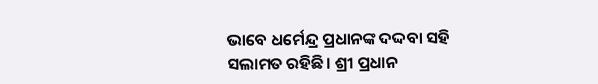ଭାବେ ଧର୍ମେନ୍ଦ୍ର ପ୍ରଧାନଙ୍କ ଦଦ୍ଦବା ସହି ସଲାମତ ରହିଛି। ଶ୍ରୀ ପ୍ରଧାନ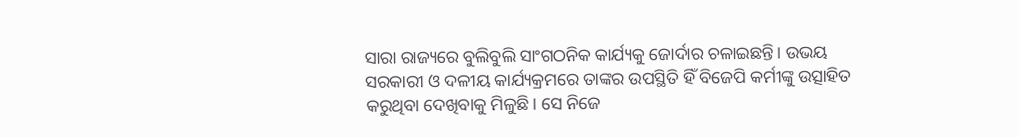ସାରା ରାଜ୍ୟରେ ବୁଲିବୁଲି ସାଂଗଠନିକ କାର୍ଯ୍ୟକୁ ଜୋର୍ଦାର ଚଳାଇଛନ୍ତି। ଉଭୟ ସରକାରୀ ଓ ଦଳୀୟ କାର୍ଯ୍ୟକ୍ରମରେ ତାଙ୍କର ଉପସ୍ଥିତି ହିଁ ବିଜେପି କର୍ମୀଙ୍କୁ ଉତ୍ସାହିତ କରୁଥିବା ଦେଖିବାକୁ ମିଳୁଛି। ସେ ନିଜେ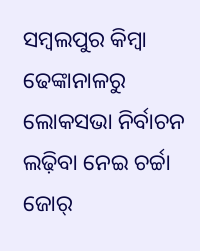ସମ୍ବଲପୁର କିମ୍ବା ଢେଙ୍କାନାଳରୁ ଲୋକସଭା ନିର୍ବାଚନ ଲଢ଼ିବା ନେଇ ଚର୍ଚ୍ଚା ଜୋର୍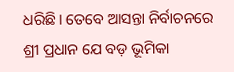ଧରିଛି। ତେବେ ଆସନ୍ତା ନିର୍ବାଚନରେ ଶ୍ରୀ ପ୍ରଧାନ ଯେ ବଡ଼ ଭୂମିକା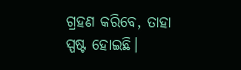ଗ୍ରହଣ କରିବେ, ତାହା ସ୍ପଷ୍ଟ ହୋଇଛି।